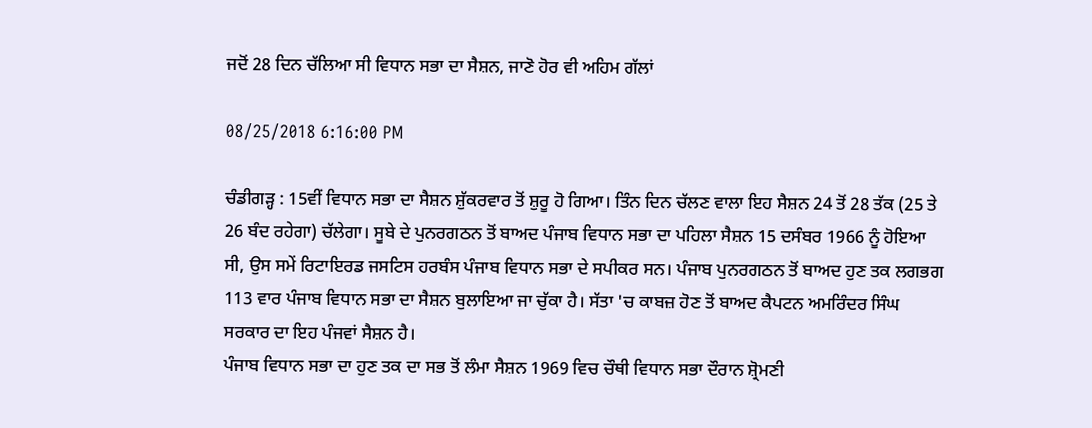ਜਦੋਂ 28 ਦਿਨ ਚੱਲਿਆ ਸੀ ਵਿਧਾਨ ਸਭਾ ਦਾ ਸੈਸ਼ਨ, ਜਾਣੋ ਹੋਰ ਵੀ ਅਹਿਮ ਗੱਲਾਂ

08/25/2018 6:16:00 PM

ਚੰਡੀਗੜ੍ਹ : 15ਵੀਂ ਵਿਧਾਨ ਸਭਾ ਦਾ ਸੈਸ਼ਨ ਸ਼ੁੱਕਰਵਾਰ ਤੋਂ ਸ਼ੁਰੂ ਹੋ ਗਿਆ। ਤਿੰਨ ਦਿਨ ਚੱਲਣ ਵਾਲਾ ਇਹ ਸੈਸ਼ਨ 24 ਤੋਂ 28 ਤੱਕ (25 ਤੇ 26 ਬੰਦ ਰਹੇਗਾ) ਚੱਲੇਗਾ। ਸੂਬੇ ਦੇ ਪੁਨਰਗਠਨ ਤੋਂ ਬਾਅਦ ਪੰਜਾਬ ਵਿਧਾਨ ਸਭਾ ਦਾ ਪਹਿਲਾ ਸੈਸ਼ਨ 15 ਦਸੰਬਰ 1966 ਨੂੰ ਹੋਇਆ ਸੀ, ਉਸ ਸਮੇਂ ਰਿਟਾਇਰਡ ਜਸਟਿਸ ਹਰਬੰਸ ਪੰਜਾਬ ਵਿਧਾਨ ਸਭਾ ਦੇ ਸਪੀਕਰ ਸਨ। ਪੰਜਾਬ ਪੁਨਰਗਠਨ ਤੋਂ ਬਾਅਦ ਹੁਣ ਤਕ ਲਗਭਗ 113 ਵਾਰ ਪੰਜਾਬ ਵਿਧਾਨ ਸਭਾ ਦਾ ਸੈਸ਼ਨ ਬੁਲਾਇਆ ਜਾ ਚੁੱਕਾ ਹੈ। ਸੱਤਾ 'ਚ ਕਾਬਜ਼ ਹੋਣ ਤੋਂ ਬਾਅਦ ਕੈਪਟਨ ਅਮਰਿੰਦਰ ਸਿੰਘ ਸਰਕਾਰ ਦਾ ਇਹ ਪੰਜਵਾਂ ਸੈਸ਼ਨ ਹੈ।
ਪੰਜਾਬ ਵਿਧਾਨ ਸਭਾ ਦਾ ਹੁਣ ਤਕ ਦਾ ਸਭ ਤੋਂ ਲੰਮਾ ਸੈਸ਼ਨ 1969 ਵਿਚ ਚੌਥੀ ਵਿਧਾਨ ਸਭਾ ਦੌਰਾਨ ਸ਼੍ਰੋਮਣੀ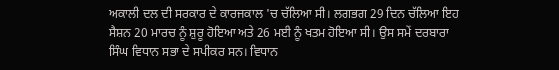ਅਕਾਲੀ ਦਲ ਦੀ ਸਰਕਾਰ ਦੇ ਕਾਰਜਕਾਲ 'ਚ ਚੱਲਿਆ ਸੀ। ਲਗਭਗ 29 ਦਿਨ ਚੱਲਿਆ ਇਹ ਸੈਸ਼ਨ 20 ਮਾਰਚ ਨੂੰ ਸ਼ੁਰੂ ਹੋਇਆ ਅਤੇ 26 ਮਈ ਨੂੰ ਖਤਮ ਹੋਇਆ ਸੀ। ਉਸ ਸਮੇਂ ਦਰਬਾਰਾ ਸਿੰਘ ਵਿਧਾਨ ਸਭਾ ਦੇ ਸਪੀਕਰ ਸਨ। ਵਿਧਾਨ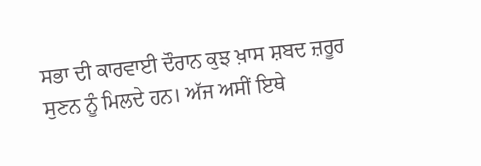ਸਭਾ ਦੀ ਕਾਰਵਾਈ ਦੌਰਾਨ ਕੁਝ ਖ਼ਾਸ ਸ਼ਬਦ ਜ਼ਰੂਰ ਸੁਣਨ ਨੂੰ ਮਿਲਦੇ ਹਨ। ਅੱਜ ਅਸੀਂ ਇਥੇ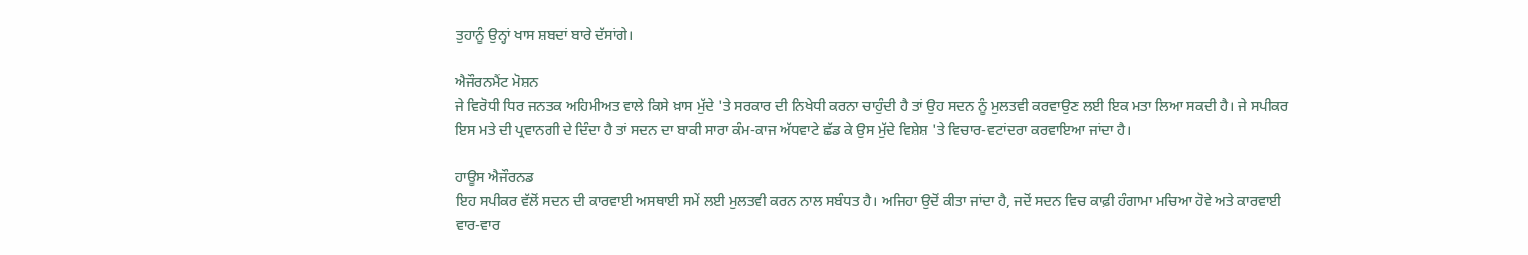ਤੁਹਾਨੂੰ ਉਨ੍ਹਾਂ ਖਾਸ ਸ਼ਬਦਾਂ ਬਾਰੇ ਦੱਸਾਂਗੇ।

ਐਜੌਰਨਮੈਂਟ ਮੋਸ਼ਨ
ਜੇ ਵਿਰੋਧੀ ਧਿਰ ਜਨਤਕ ਅਹਿਮੀਅਤ ਵਾਲੇ ਕਿਸੇ ਖ਼ਾਸ ਮੁੱਦੇ 'ਤੇ ਸਰਕਾਰ ਦੀ ਨਿਖੇਧੀ ਕਰਨਾ ਚਾਹੁੰਦੀ ਹੈ ਤਾਂ ਉਹ ਸਦਨ ਨੂੰ ਮੁਲਤਵੀ ਕਰਵਾਉਣ ਲਈ ਇਕ ਮਤਾ ਲਿਆ ਸਕਦੀ ਹੈ। ਜੇ ਸਪੀਕਰ ਇਸ ਮਤੇ ਦੀ ਪ੍ਰਵਾਨਗੀ ਦੇ ਦਿੰਦਾ ਹੈ ਤਾਂ ਸਦਨ ਦਾ ਬਾਕੀ ਸਾਰਾ ਕੰਮ-ਕਾਜ ਅੱਧਵਾਟੇ ਛੱਡ ਕੇ ਉਸ ਮੁੱਦੇ ਵਿਸ਼ੇਸ਼ 'ਤੇ ਵਿਚਾਰ-ਵਟਾਂਦਰਾ ਕਰਵਾਇਆ ਜਾਂਦਾ ਹੈ।

ਹਾਊਸ ਐਜੌਰਨਡ
ਇਹ ਸਪੀਕਰ ਵੱਲੋਂ ਸਦਨ ਦੀ ਕਾਰਵਾਈ ਅਸਥਾਈ ਸਮੇਂ ਲਈ ਮੁਲਤਵੀ ਕਰਨ ਨਾਲ ਸਬੰਧਤ ਹੈ। ਅਜਿਹਾ ਉਦੋਂ ਕੀਤਾ ਜਾਂਦਾ ਹੈ, ਜਦੋਂ ਸਦਨ ਵਿਚ ਕਾਫ਼ੀ ਹੰਗਾਮਾ ਮਚਿਆ ਹੋਵੇ ਅਤੇ ਕਾਰਵਾਈ ਵਾਰ-ਵਾਰ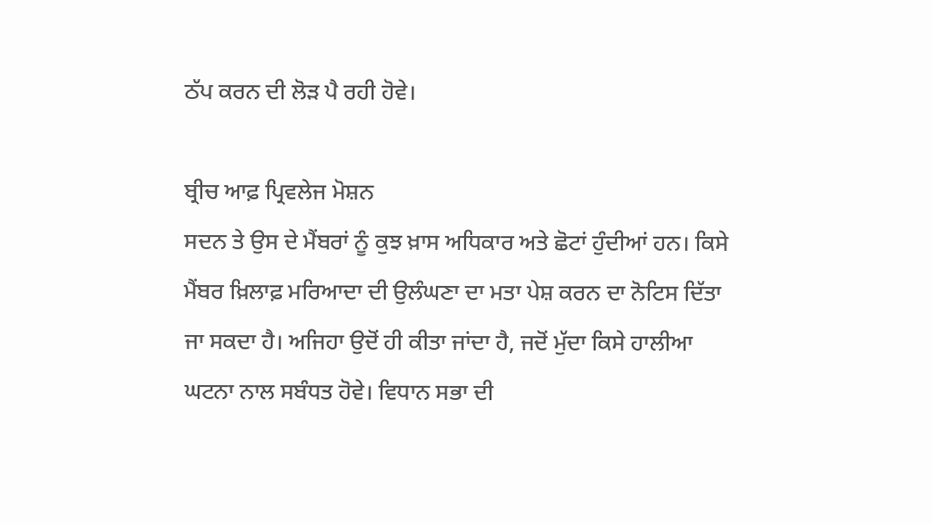ਠੱਪ ਕਰਨ ਦੀ ਲੋੜ ਪੈ ਰਹੀ ਹੋਵੇ।

ਬ੍ਰੀਚ ਆਫ਼ ਪ੍ਰਿਵਲੇਜ ਮੋਸ਼ਨ
ਸਦਨ ਤੇ ਉਸ ਦੇ ਮੈਂਬਰਾਂ ਨੂੰ ਕੁਝ ਖ਼ਾਸ ਅਧਿਕਾਰ ਅਤੇ ਛੋਟਾਂ ਹੁੰਦੀਆਂ ਹਨ। ਕਿਸੇ ਮੈਂਬਰ ਖ਼ਿਲਾਫ਼ ਮਰਿਆਦਾ ਦੀ ਉਲੰਘਣਾ ਦਾ ਮਤਾ ਪੇਸ਼ ਕਰਨ ਦਾ ਨੋਟਿਸ ਦਿੱਤਾ ਜਾ ਸਕਦਾ ਹੈ। ਅਜਿਹਾ ਉਦੋਂ ਹੀ ਕੀਤਾ ਜਾਂਦਾ ਹੈ, ਜਦੋਂ ਮੁੱਦਾ ਕਿਸੇ ਹਾਲੀਆ ਘਟਨਾ ਨਾਲ ਸਬੰਧਤ ਹੋਵੇ। ਵਿਧਾਨ ਸਭਾ ਦੀ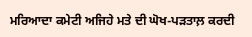ਮਰਿਆਦਾ ਕਮੇਟੀ ਅਜਿਹੇ ਮਤੇ ਦੀ ਘੋਖ-ਪੜਤਾਲ਼ ਕਰਦੀ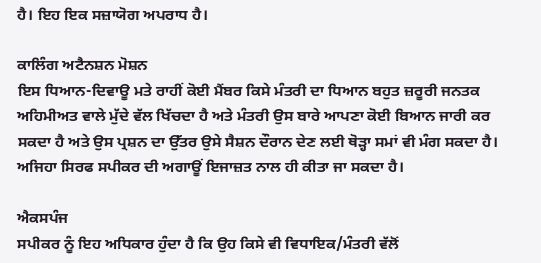ਹੈ। ਇਹ ਇਕ ਸਜ਼ਾਯੋਗ ਅਪਰਾਧ ਹੈ।

ਕਾਲਿੰਗ ਅਟੈਨਸ਼ਨ ਮੋਸ਼ਨ
ਇਸ ਧਿਆਨ-ਦਿਵਾਊ ਮਤੇ ਰਾਹੀਂ ਕੋਈ ਮੈਂਬਰ ਕਿਸੇ ਮੰਤਰੀ ਦਾ ਧਿਆਨ ਬਹੁਤ ਜ਼ਰੂਰੀ ਜਨਤਕ ਅਹਿਮੀਅਤ ਵਾਲੇ ਮੁੱਦੇ ਵੱਲ ਖਿੱਚਦਾ ਹੈ ਅਤੇ ਮੰਤਰੀ ਉਸ ਬਾਰੇ ਆਪਣਾ ਕੋਈ ਬਿਆਨ ਜਾਰੀ ਕਰ ਸਕਦਾ ਹੈ ਅਤੇ ਉਸ ਪ੍ਰਸ਼ਨ ਦਾ ਉੱਤਰ ਉਸੇ ਸੈਸ਼ਨ ਦੌਰਾਨ ਦੇਣ ਲਈ ਥੋੜ੍ਹਾ ਸਮਾਂ ਵੀ ਮੰਗ ਸਕਦਾ ਹੈ। ਅਜਿਹਾ ਸਿਰਫ ਸਪੀਕਰ ਦੀ ਅਗਾਊਂ ਇਜਾਜ਼ਤ ਨਾਲ ਹੀ ਕੀਤਾ ਜਾ ਸਕਦਾ ਹੈ।

ਐਕਸਪੰਜ
ਸਪੀਕਰ ਨੂੰ ਇਹ ਅਧਿਕਾਰ ਹੁੰਦਾ ਹੈ ਕਿ ਉਹ ਕਿਸੇ ਵੀ ਵਿਧਾਇਕ/ਮੰਤਰੀ ਵੱਲੋਂ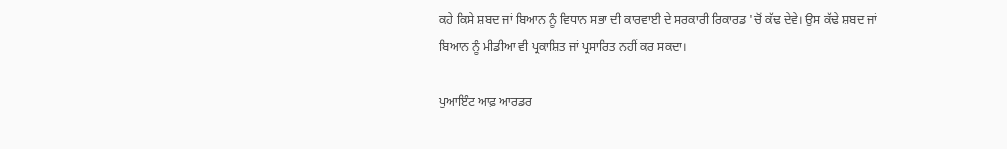ਕਹੇ ਕਿਸੇ ਸ਼ਬਦ ਜਾਂ ਬਿਆਨ ਨੂੰ ਵਿਧਾਨ ਸਭਾ ਦੀ ਕਾਰਵਾਈ ਦੇ ਸਰਕਾਰੀ ਰਿਕਾਰਡ 'ਚੋਂ ਕੱਢ ਦੇਵੇ। ਉਸ ਕੱਢੇ ਸ਼ਬਦ ਜਾਂ ਬਿਆਨ ਨੂੰ ਮੀਡੀਆ ਵੀ ਪ੍ਰਕਾਸ਼ਿਤ ਜਾਂ ਪ੍ਰਸਾਰਿਤ ਨਹੀਂ ਕਰ ਸਕਦਾ।

ਪੁਆਇੰਟ ਆਫ਼ ਆਰਡਰ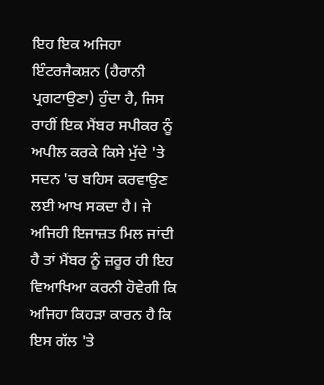ਇਹ ਇਕ ਅਜਿਹਾ ਇੰਟਰਜੈਕਸ਼ਨ (ਹੈਰਾਨੀ ਪ੍ਰਗਟਾਉਣਾ) ਹੁੰਦਾ ਹੈ, ਜਿਸ ਰਾਹੀਂ ਇਕ ਮੈਂਬਰ ਸਪੀਕਰ ਨੂੰ ਅਪੀਲ ਕਰਕੇ ਕਿਸੇ ਮੁੱਦੇ 'ਤੇ ਸਦਨ 'ਚ ਬਹਿਸ ਕਰਵਾਉਣ ਲਈ ਆਖ ਸਕਦਾ ਹੈ। ਜੇ ਅਜਿਹੀ ਇਜਾਜ਼ਤ ਮਿਲ ਜਾਂਦੀ ਹੈ ਤਾਂ ਮੈਂਬਰ ਨੂੰ ਜ਼ਰੂਰ ਹੀ ਇਹ ਵਿਆਖਿਆ ਕਰਨੀ ਹੋਵੇਗੀ ਕਿ ਅਜਿਹਾ ਕਿਹੜਾ ਕਾਰਨ ਹੈ ਕਿ ਇਸ ਗੱਲ 'ਤੇ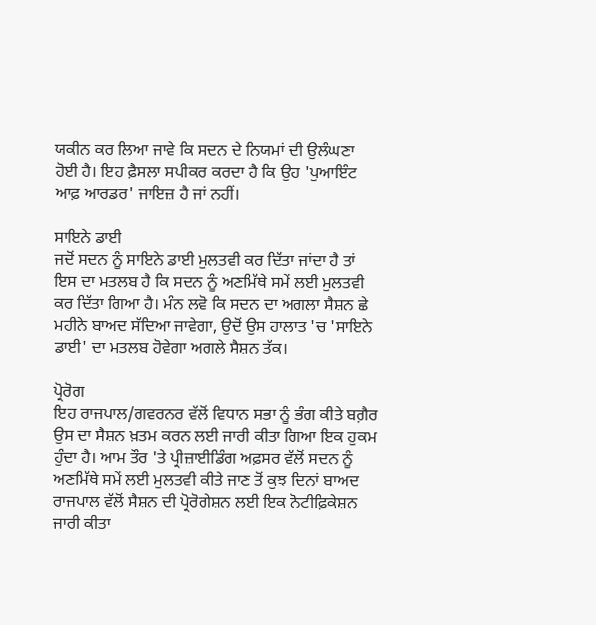ਯਕੀਨ ਕਰ ਲਿਆ ਜਾਵੇ ਕਿ ਸਦਨ ਦੇ ਨਿਯਮਾਂ ਦੀ ਉਲੰਘਣਾ ਹੋਈ ਹੈ। ਇਹ ਫ਼ੈਸਲਾ ਸਪੀਕਰ ਕਰਦਾ ਹੈ ਕਿ ਉਹ 'ਪੁਆਇੰਟ ਆਫ਼ ਆਰਡਰ' ਜਾਇਜ਼ ਹੈ ਜਾਂ ਨਹੀਂ।

ਸਾਇਨੇ ਡਾਈ
ਜਦੋਂ ਸਦਨ ਨੂੰ ਸਾਇਨੇ ਡਾਈ ਮੁਲਤਵੀ ਕਰ ਦਿੱਤਾ ਜਾਂਦਾ ਹੈ ਤਾਂ ਇਸ ਦਾ ਮਤਲਬ ਹੈ ਕਿ ਸਦਨ ਨੂੰ ਅਣਮਿੱਥੇ ਸਮੇਂ ਲਈ ਮੁਲਤਵੀ ਕਰ ਦਿੱਤਾ ਗਿਆ ਹੈ। ਮੰਨ ਲਵੋ ਕਿ ਸਦਨ ਦਾ ਅਗਲਾ ਸੈਸ਼ਨ ਛੇ ਮਹੀਨੇ ਬਾਅਦ ਸੱਦਿਆ ਜਾਵੇਗਾ, ਉਦੋਂ ਉਸ ਹਾਲਾਤ 'ਚ 'ਸਾਇਨੇ ਡਾਈ' ਦਾ ਮਤਲਬ ਹੋਵੇਗਾ ਅਗਲੇ ਸੈਸ਼ਨ ਤੱਕ।

ਪ੍ਰੋਰੋਗ
ਇਹ ਰਾਜਪਾਲ/ਗਵਰਨਰ ਵੱਲੋਂ ਵਿਧਾਨ ਸਭਾ ਨੂੰ ਭੰਗ ਕੀਤੇ ਬਗ਼ੈਰ ਉਸ ਦਾ ਸੈਸ਼ਨ ਖ਼ਤਮ ਕਰਨ ਲਈ ਜਾਰੀ ਕੀਤਾ ਗਿਆ ਇਕ ਹੁਕਮ ਹੁੰਦਾ ਹੈ। ਆਮ ਤੌਰ 'ਤੇ ਪ੍ਰੀਜ਼ਾਈਡਿੰਗ ਅਫ਼ਸਰ ਵੱਲੋਂ ਸਦਨ ਨੂੰ ਅਣਮਿੱਥੇ ਸਮੇਂ ਲਈ ਮੁਲਤਵੀ ਕੀਤੇ ਜਾਣ ਤੋਂ ਕੁਝ ਦਿਨਾਂ ਬਾਅਦ ਰਾਜਪਾਲ ਵੱਲੋਂ ਸੈਸ਼ਨ ਦੀ ਪ੍ਰੋਰੋਗੇਸ਼ਨ ਲਈ ਇਕ ਨੋਟੀਫ਼ਿਕੇਸ਼ਨ ਜਾਰੀ ਕੀਤਾ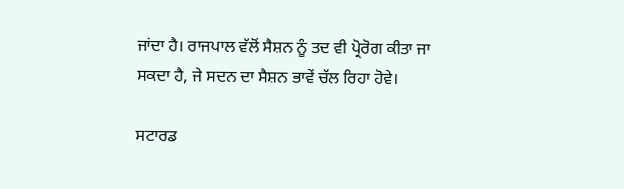ਜਾਂਦਾ ਹੈ। ਰਾਜਪਾਲ ਵੱਲੋਂ ਸੈਸ਼ਨ ਨੂੰ ਤਦ ਵੀ ਪ੍ਰੋਰੋਗ ਕੀਤਾ ਜਾ ਸਕਦਾ ਹੈ, ਜੇ ਸਦਨ ਦਾ ਸੈਸ਼ਨ ਭਾਵੇਂ ਚੱਲ ਰਿਹਾ ਹੋਵੇ।

ਸਟਾਰਡ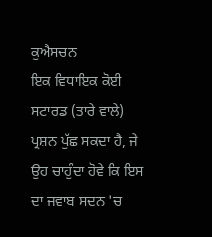ਕੁਐਸਚਨ
ਇਕ ਵਿਧਾਇਕ ਕੋਈ ਸਟਾਰਡ (ਤਾਰੇ ਵਾਲੇ) ਪ੍ਰਸ਼ਨ ਪੁੱਛ ਸਕਦਾ ਹੈ, ਜੇ ਉਹ ਚਾਹੁੰਦਾ ਹੋਵੇ ਕਿ ਇਸ ਦਾ ਜਵਾਬ ਸਦਨ 'ਚ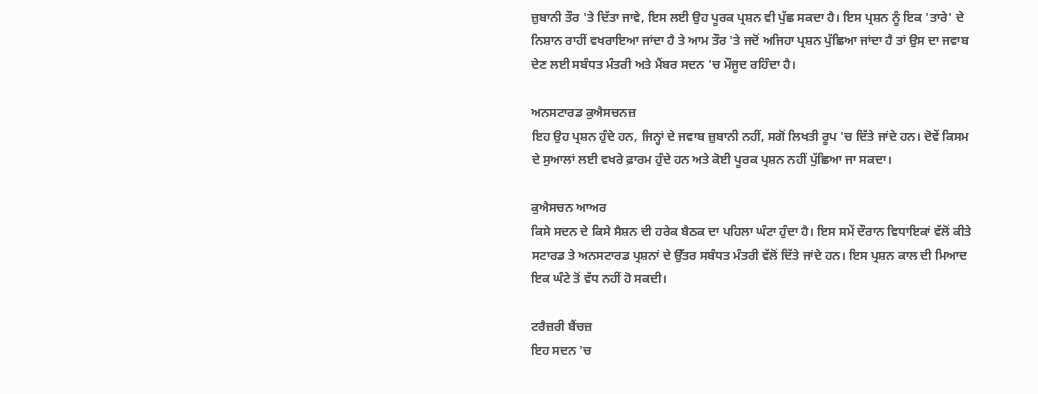ਜ਼ੁਬਾਨੀ ਤੌਰ 'ਤੇ ਦਿੱਤਾ ਜਾਵੇ, ਇਸ ਲਈ ਉਹ ਪੂਰਕ ਪ੍ਰਸ਼ਨ ਵੀ ਪੁੱਛ ਸਕਦਾ ਹੈ। ਇਸ ਪ੍ਰਸ਼ਨ ਨੂੰ ਇਕ 'ਤਾਰੇ' ਦੇ ਨਿਸ਼ਾਨ ਰਾਹੀਂ ਵਖਰਾਇਆ ਜਾਂਦਾ ਹੈ ਤੇ ਆਮ ਤੌਰ 'ਤੇ ਜਦੋਂ ਅਜਿਹਾ ਪ੍ਰਸ਼ਨ ਪੁੱਛਿਆ ਜਾਂਦਾ ਹੈ ਤਾਂ ਉਸ ਦਾ ਜਵਾਬ ਦੇਣ ਲਈ ਸਬੰਧਤ ਮੰਤਰੀ ਅਤੇ ਮੈਂਬਰ ਸਦਨ 'ਚ ਮੌਜੂਦ ਰਹਿੰਦਾ ਹੈ।

ਅਨਸਟਾਰਡ ਕੁਐਸਚਨਜ਼
ਇਹ ਉਹ ਪ੍ਰਸ਼ਨ ਹੁੰਦੇ ਹਨ, ਜਿਨ੍ਹਾਂ ਦੇ ਜਵਾਬ ਜ਼ੁਬਾਨੀ ਨਹੀਂ, ਸਗੋਂ ਲਿਖਤੀ ਰੂਪ 'ਚ ਦਿੱਤੇ ਜਾਂਦੇ ਹਨ। ਦੋਵੇਂ ਕਿਸਮ ਦੇ ਸੁਆਲਾਂ ਲਈ ਵਖਰੇ ਫ਼ਾਰਮ ਹੁੰਦੇ ਹਨ ਅਤੇ ਕੋਈ ਪੂਰਕ ਪ੍ਰਸ਼ਨ ਨਹੀਂ ਪੁੱਛਿਆ ਜਾ ਸਕਦਾ।

ਕੁਐਸਚਨ ਆਅਰ
ਕਿਸੇ ਸਦਨ ਦੇ ਕਿਸੇ ਸੈਸ਼ਨ ਦੀ ਹਰੇਕ ਬੈਠਕ ਦਾ ਪਹਿਲਾ ਘੰਟਾ ਹੁੰਦਾ ਹੈ। ਇਸ ਸਮੇਂ ਦੌਰਾਨ ਵਿਧਾਇਕਾਂ ਵੱਲੋਂ ਕੀਤੇ ਸਟਾਰਡ ਤੇ ਅਨਸਟਾਰਡ ਪ੍ਰਸ਼ਨਾਂ ਦੇ ਉੱਤਰ ਸਬੰਧਤ ਮੰਤਰੀ ਵੱਲੋਂ ਦਿੱਤੇ ਜਾਂਦੇ ਹਨ। ਇਸ ਪ੍ਰਸ਼ਨ ਕਾਲ ਦੀ ਮਿਆਦ ਇਕ ਘੰਟੇ ਤੋਂ ਵੱਧ ਨਹੀਂ ਹੋ ਸਕਦੀ।

ਟਰੈਜ਼ਰੀ ਬੈਂਚਜ਼
ਇਹ ਸਦਨ 'ਚ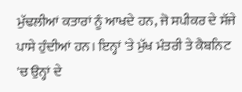ਮੁੱਢਲੀਆਂ ਕਤਾਰਾਂ ਨੂੰ ਆਖਦੇ ਹਨ, ਜੋ ਸਪੀਕਰ ਦੇ ਸੱਜੇ ਪਾਸੇ ਹੁੰਦੀਆਂ ਹਨ। ਇਨ੍ਹਾਂ 'ਤੇ ਮੁੱਖ ਮੰਤਰੀ ਤੇ ਕੈਬਨਿਟ 'ਚ ਉਨ੍ਹਾਂ ਦੇ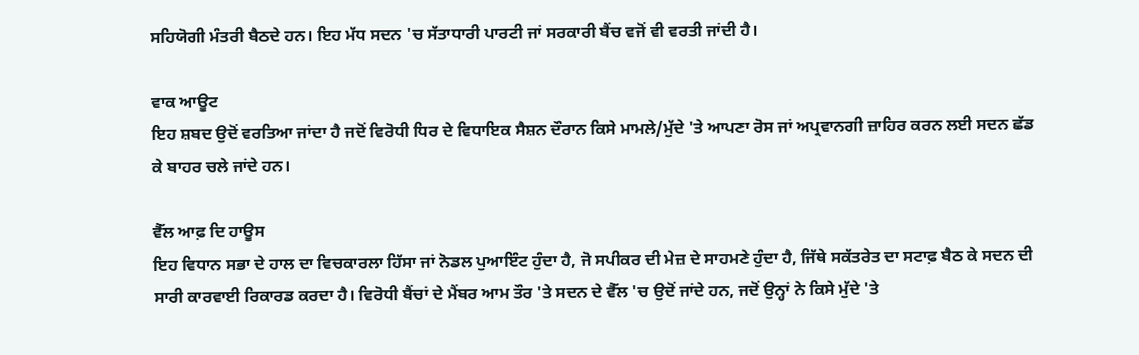ਸਹਿਯੋਗੀ ਮੰਤਰੀ ਬੈਠਦੇ ਹਨ। ਇਹ ਮੱਧ ਸਦਨ 'ਚ ਸੱਤਾਧਾਰੀ ਪਾਰਟੀ ਜਾਂ ਸਰਕਾਰੀ ਬੈਂਚ ਵਜੋਂ ਵੀ ਵਰਤੀ ਜਾਂਦੀ ਹੈ।

ਵਾਕ ਆਊਟ
ਇਹ ਸ਼ਬਦ ਉਦੋਂ ਵਰਤਿਆ ਜਾਂਦਾ ਹੈ ਜਦੋਂ ਵਿਰੋਧੀ ਧਿਰ ਦੇ ਵਿਧਾਇਕ ਸੈਸ਼ਨ ਦੌਰਾਨ ਕਿਸੇ ਮਾਮਲੇ/ਮੁੱਦੇ 'ਤੇ ਆਪਣਾ ਰੋਸ ਜਾਂ ਅਪ੍ਰਵਾਨਗੀ ਜ਼ਾਹਿਰ ਕਰਨ ਲਈ ਸਦਨ ਛੱਡ ਕੇ ਬਾਹਰ ਚਲੇ ਜਾਂਦੇ ਹਨ।

ਵੈੱਲ ਆਫ਼ ਦਿ ਹਾਊਸ
ਇਹ ਵਿਧਾਨ ਸਭਾ ਦੇ ਹਾਲ ਦਾ ਵਿਚਕਾਰਲਾ ਹਿੱਸਾ ਜਾਂ ਨੋਡਲ ਪੁਆਇੰਟ ਹੁੰਦਾ ਹੈ, ਜੋ ਸਪੀਕਰ ਦੀ ਮੇਜ਼ ਦੇ ਸਾਹਮਣੇ ਹੁੰਦਾ ਹੈ, ਜਿੱਥੇ ਸਕੱਤਰੇਤ ਦਾ ਸਟਾਫ਼ ਬੈਠ ਕੇ ਸਦਨ ਦੀ ਸਾਰੀ ਕਾਰਵਾਈ ਰਿਕਾਰਡ ਕਰਦਾ ਹੈ। ਵਿਰੋਧੀ ਬੈਂਚਾਂ ਦੇ ਮੈਂਬਰ ਆਮ ਤੌਰ 'ਤੇ ਸਦਨ ਦੇ ਵੈੱਲ 'ਚ ਉਦੋਂ ਜਾਂਦੇ ਹਨ, ਜਦੋਂ ਉਨ੍ਹਾਂ ਨੇ ਕਿਸੇ ਮੁੱਦੇ 'ਤੇ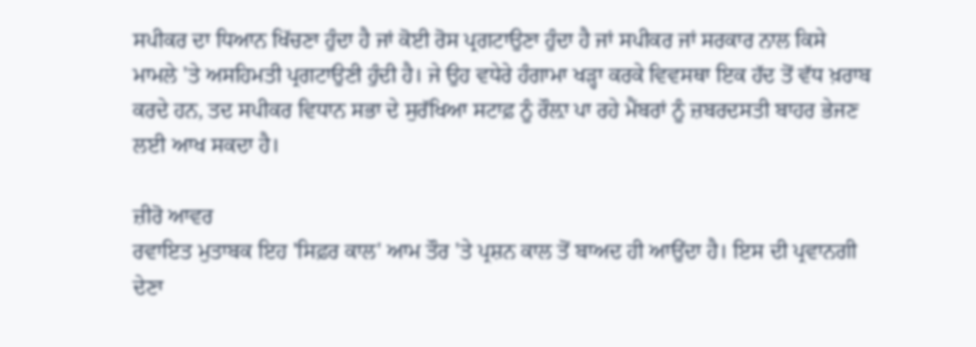ਸਪੀਕਰ ਦਾ ਧਿਆਨ ਖਿੱਚਣਾ ਹੁੰਦਾ ਹੈ ਜਾਂ ਕੋਈ ਰੋਸ ਪ੍ਰਗਟਾਉਣਾ ਹੁੰਦਾ ਹੈ ਜਾਂ ਸਪੀਕਰ ਜਾਂ ਸਰਕਾਰ ਨਾਲ ਕਿਸੇ ਮਾਮਲੇ 'ਤੇ ਅਸਹਿਮਤੀ ਪ੍ਰਗਟਾਉਣੀ ਹੁੰਦੀ ਹੈ। ਜੇ ਉਹ ਵਧੇਰੇ ਹੰਗਾਮਾ ਖੜ੍ਹਾ ਕਰਕੇ ਵਿਵਸਥਾ ਇਕ ਹੱਦ ਤੋਂ ਵੱਧ ਖ਼ਰਾਬ ਕਰਦੇ ਹਨ, ਤਦ ਸਪੀਕਰ ਵਿਧਾਨ ਸਭਾ ਦੇ ਸੁਰੱਖਿਆ ਸਟਾਫ਼ ਨੂੰ ਰੌਲ਼ਾ ਪਾ ਰਹੇ ਮੈਂਬਰਾਂ ਨੂੰ ਜ਼ਬਰਦਸਤੀ ਬਾਹਰ ਭੇਜਣ ਲਈ ਆਖ ਸਕਦਾ ਹੈ।

ਜ਼ੀਰੋ ਆਵਰ
ਰਵਾਇਤ ਮੁਤਾਬਕ ਇਹ 'ਸਿਫ਼ਰ ਕਾਲ' ਆਮ ਤੌਰ 'ਤੇ ਪ੍ਰਸ਼ਨ ਕਾਲ ਤੋਂ ਬਾਅਦ ਹੀ ਆਉਂਦਾ ਹੈ। ਇਸ ਦੀ ਪ੍ਰਵਾਨਗੀ ਦੇਣਾ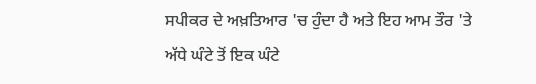ਸਪੀਕਰ ਦੇ ਅਖ਼ਤਿਆਰ 'ਚ ਹੁੰਦਾ ਹੈ ਅਤੇ ਇਹ ਆਮ ਤੌਰ 'ਤੇ ਅੱਧੇ ਘੰਟੇ ਤੋਂ ਇਕ ਘੰਟੇ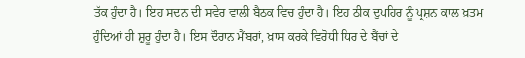ਤੱਕ ਹੁੰਦਾ ਹੈ। ਇਹ ਸਦਨ ਦੀ ਸਵੇਰ ਵਾਲੀ ਬੈਠਕ ਵਿਚ ਹੁੰਦਾ ਹੈ। ਇਹ ਠੀਕ ਦੁਪਹਿਰ ਨੂੰ ਪ੍ਰਸ਼ਨ ਕਾਲ ਖ਼ਤਮ ਹੁੰਦਿਆਂ ਹੀ ਸ਼ੁਰੂ ਹੁੰਦਾ ਹੈ। ਇਸ ਦੌਰਾਨ ਮੈਂਬਰਾਂ, ਖ਼ਾਸ ਕਰਕੇ ਵਿਰੋਧੀ ਧਿਰ ਦੇ ਬੈਂਚਾਂ ਦੇ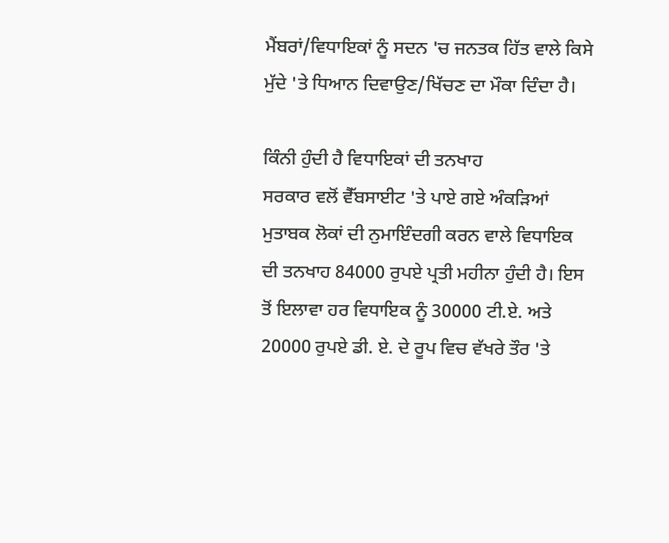ਮੈਂਬਰਾਂ/ਵਿਧਾਇਕਾਂ ਨੂੰ ਸਦਨ 'ਚ ਜਨਤਕ ਹਿੱਤ ਵਾਲੇ ਕਿਸੇ ਮੁੱਦੇ 'ਤੇ ਧਿਆਨ ਦਿਵਾਉਣ/ਖਿੱਚਣ ਦਾ ਮੌਕਾ ਦਿੰਦਾ ਹੈ।

ਕਿੰਨੀ ਹੁੰਦੀ ਹੈ ਵਿਧਾਇਕਾਂ ਦੀ ਤਨਖਾਹ
ਸਰਕਾਰ ਵਲੋਂ ਵੈੱਬਸਾਈਟ 'ਤੇ ਪਾਏ ਗਏ ਅੰਕੜਿਆਂ ਮੁਤਾਬਕ ਲੋਕਾਂ ਦੀ ਨੁਮਾਇੰਦਗੀ ਕਰਨ ਵਾਲੇ ਵਿਧਾਇਕ ਦੀ ਤਨਖਾਹ 84000 ਰੁਪਏ ਪ੍ਰਤੀ ਮਹੀਨਾ ਹੁੰਦੀ ਹੈ। ਇਸ ਤੋਂ ਇਲਾਵਾ ਹਰ ਵਿਧਾਇਕ ਨੂੰ 30000 ਟੀ.ਏ. ਅਤੇ 20000 ਰੁਪਏ ਡੀ. ਏ. ਦੇ ਰੂਪ ਵਿਚ ਵੱਖਰੇ ਤੌਰ 'ਤੇ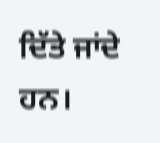ਦਿੱਤੇ ਜਾਂਦੇ ਹਨ।